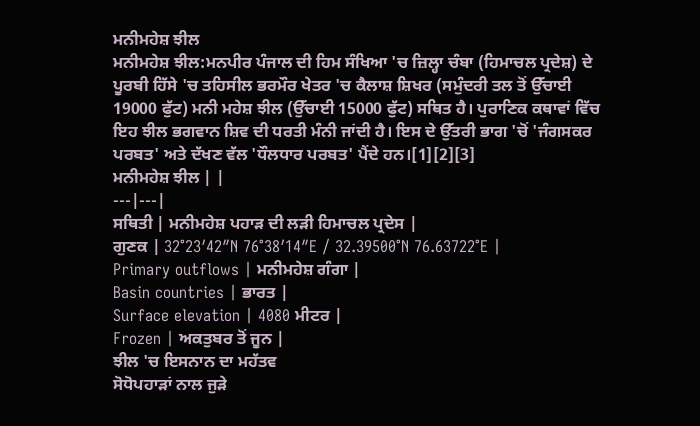ਮਨੀਮਹੇਸ਼ ਝੀਲ
ਮਨੀਮਹੇਸ਼ ਝੀਲ:ਮਨਪੀਰ ਪੰਜਾਲ ਦੀ ਹਿਮ ਸੰਖਿਆ 'ਚ ਜ਼ਿਲ੍ਹਾ ਚੰਬਾ (ਹਿਮਾਚਲ ਪ੍ਰਦੇਸ਼) ਦੇ ਪੂਰਬੀ ਹਿੱਸੇ 'ਚ ਤਹਿਸੀਲ ਭਰਮੌਰ ਖੇਤਰ 'ਚ ਕੈਲਾਸ਼ ਸ਼ਿਖਰ (ਸਮੁੰਦਰੀ ਤਲ ਤੋਂ ਉੱਚਾਈ 19000 ਫੁੱਟ) ਮਨੀ ਮਹੇਸ਼ ਝੀਲ (ਉੱਚਾਈ 15000 ਫੁੱਟ) ਸਥਿਤ ਹੈ। ਪੁਰਾਣਿਕ ਕਥਾਵਾਂ ਵਿੱਚ ਇਹ ਝੀਲ ਭਗਵਾਨ ਸ਼ਿਵ ਦੀ ਧਰਤੀ ਮੰਨੀ ਜਾਂਦੀ ਹੈ। ਇਸ ਦੇ ਉੱਤਰੀ ਭਾਗ 'ਚੋਂ 'ਜੰਗਸਕਰ ਪਰਬਤ' ਅਤੇ ਦੱਖਣ ਵੱਲ 'ਧੌਲਧਾਰ ਪਰਬਤ' ਪੈਂਦੇ ਹਨ।[1][2][3]
ਮਨੀਮਹੇਸ਼ ਝੀਲ | |
---|---|
ਸਥਿਤੀ | ਮਨੀਮਹੇਸ਼ ਪਹਾੜ ਦੀ ਲੜੀ ਹਿਮਾਚਲ ਪ੍ਰਦੇਸ |
ਗੁਣਕ | 32°23′42″N 76°38′14″E / 32.39500°N 76.63722°E |
Primary outflows | ਮਨੀਮਹੇਸ਼ ਗੰਗਾ |
Basin countries | ਭਾਰਤ |
Surface elevation | 4080 ਮੀਟਰ |
Frozen | ਅਕਤੁਬਰ ਤੋਂ ਜੂਨ |
ਝੀਲ 'ਚ ਇਸਨਾਨ ਦਾ ਮਹੱਤਵ
ਸੋਧੋਪਹਾੜਾਂ ਨਾਲ ਜੁੜੇ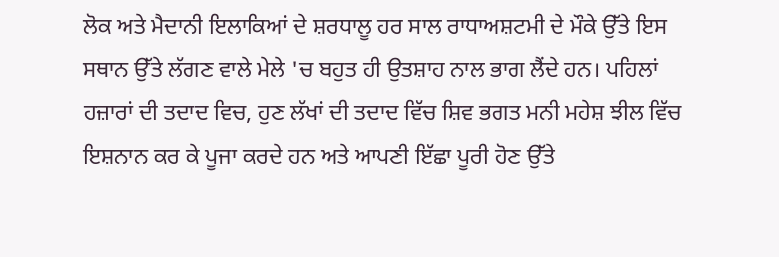ਲੋਕ ਅਤੇ ਮੈਦਾਨੀ ਇਲਾਕਿਆਂ ਦੇ ਸ਼ਰਧਾਲੂ ਹਰ ਸਾਲ ਰਾਧਾਅਸ਼ਟਮੀ ਦੇ ਮੌਕੇ ਉੱਤੇ ਇਸ ਸਥਾਨ ਉੱਤੇ ਲੱਗਣ ਵਾਲੇ ਮੇਲੇ 'ਚ ਬਹੁਤ ਹੀ ਉਤਸ਼ਾਹ ਨਾਲ ਭਾਗ ਲੈਂਦੇ ਹਨ। ਪਹਿਲਾਂ ਹਜ਼ਾਰਾਂ ਦੀ ਤਦਾਦ ਵਿਚ, ਹੁਣ ਲੱਖਾਂ ਦੀ ਤਦਾਦ ਵਿੱਚ ਸ਼ਿਵ ਭਗਤ ਮਨੀ ਮਹੇਸ਼ ਝੀਲ ਵਿੱਚ ਇਸ਼ਨਾਨ ਕਰ ਕੇ ਪੂਜਾ ਕਰਦੇ ਹਨ ਅਤੇ ਆਪਣੀ ਇੱਛਾ ਪੂਰੀ ਹੋਣ ਉੱਤੇ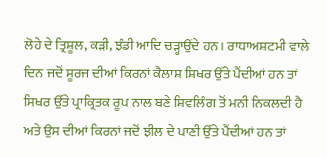ਲੋਹੇ ਦੇ ਤ੍ਰਿਸ਼ੂਲ, ਕੜੀ, ਝੰਡੀ ਆਦਿ ਚੜ੍ਹਾਉਂਦੇ ਹਨ। ਰਾਧਾਅਸ਼ਟਮੀ ਵਾਲੇ ਦਿਨ ਜਦੋਂ ਸੂਰਜ ਦੀਆਂ ਕਿਰਨਾਂ ਕੈਲਾਸ਼ ਸ਼ਿਖਰ ਉੱਤੇ ਪੈਂਦੀਆਂ ਹਨ ਤਾਂ ਸਿਖਰ ਉੱਤੇ ਪ੍ਰਾਕ੍ਰਿਤਕ ਰੂਪ ਨਾਲ ਬਣੇ ਸ਼ਿਵਲਿੰਗ ਤੋਂ ਮਨੀ ਨਿਕਲਦੀ ਹੈ ਅਤੇ ਉਸ ਦੀਆਂ ਕਿਰਨਾਂ ਜਦੋਂ ਝੀਲ ਦੇ ਪਾਣੀ ਉੱਤੇ ਪੈਂਦੀਆਂ ਹਨ ਤਾਂ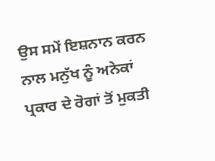ਉਸ ਸਮੇਂ ਇਸ਼ਨਾਨ ਕਰਨ ਨਾਲ ਮਨੁੱਖ ਨੂੰ ਅਨੇਕਾਂ ਪ੍ਰਕਾਰ ਦੇ ਰੋਗਾਂ ਤੋਂ ਮੁਕਤੀ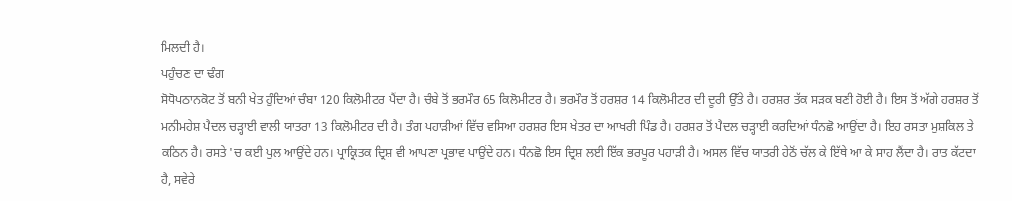ਮਿਲਦੀ ਹੈ।
ਪਹੁੰਚਣ ਦਾ ਢੰਗ
ਸੋਧੋਪਠਾਨਕੋਟ ਤੋਂ ਬਨੀ ਖੇਤ ਹੁੰਦਿਆਂ ਚੰਬਾ 120 ਕਿਲੋਮੀਟਰ ਪੈਂਦਾ ਹੈ। ਚੰਬੇ ਤੋਂ ਭਰਮੌਰ 65 ਕਿਲੋਮੀਟਰ ਹੈ। ਭਰਮੌਰ ਤੋਂ ਹਰਸ਼ਰ 14 ਕਿਲੋਮੀਟਰ ਦੀ ਦੂਰੀ ਉੱਤੇ ਹੈ। ਹਰਸ਼ਰ ਤੱਕ ਸੜਕ ਬਣੀ ਹੋਈ ਹੈ। ਇਸ ਤੋਂ ਅੱਗੇ ਹਰਸ਼ਰ ਤੋਂ ਮਨੀਮਹੇਸ਼ ਪੈਦਲ ਚੜ੍ਹਾਈ ਵਾਲੀ ਯਾਤਰਾ 13 ਕਿਲੋਮੀਟਰ ਦੀ ਹੈ। ਤੰਗ ਪਹਾੜੀਆਂ ਵਿੱਚ ਵਸਿਆ ਹਰਸ਼ਰ ਇਸ ਖੇਤਰ ਦਾ ਆਖਰੀ ਪਿੰਡ ਹੈ। ਹਰਸ਼ਰ ਤੋਂ ਪੈਦਲ ਚੜ੍ਹਾਈ ਕਰਦਿਆਂ ਧੰਨਛੋ ਆਉਂਦਾ ਹੈ। ਇਹ ਰਸਤਾ ਮੁਸ਼ਕਿਲ ਤੇ ਕਠਿਨ ਹੈ। ਰਸਤੇ 'ਚ ਕਈ ਪੁਲ ਆਉਂਦੇ ਹਨ। ਪ੍ਰਾਕ੍ਰਿਤਕ ਦ੍ਰਿਸ਼ ਵੀ ਆਪਣਾ ਪ੍ਰਭਾਵ ਪਾਉਂਦੇ ਹਨ। ਧੰਨਛੋ ਇਸ ਦ੍ਰਿਸ਼ ਲਈ ਇੱਕ ਭਰਪੂਰ ਪਹਾੜੀ ਹੈ। ਅਸਲ ਵਿੱਚ ਯਾਤਰੀ ਹੇਠੋਂ ਚੱਲ ਕੇ ਇੱਥੇ ਆ ਕੇ ਸਾਹ ਲੈਂਦਾ ਹੈ। ਰਾਤ ਕੱਟਦਾ ਹੈ, ਸਵੇਰੇ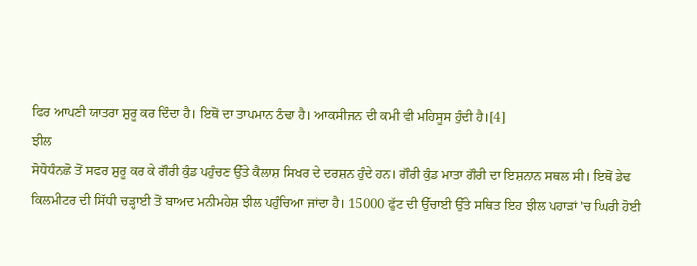ਫਿਰ ਆਪਣੀ ਯਾਤਰਾ ਸ਼ੁਰੂ ਕਰ ਦਿੰਦਾ ਹੈ। ਇਥੋਂ ਦਾ ਤਾਪਮਾਨ ਠੰਢਾ ਹੈ। ਆਕਸੀਜਨ ਦੀ ਕਮੀ ਵੀ ਮਹਿਸੂਸ ਹੁੰਦੀ ਹੈ।[4]
ਝੀਲ
ਸੋਧੋਧੰਨਛੋ ਤੋਂ ਸਫਰ ਸ਼ੁਰੂ ਕਰ ਕੇ ਗੌਰੀ ਕੁੰਡ ਪਹੁੰਚਣ ਉੱਤੇ ਕੈਲਾਸ਼ ਸਿਖਰ ਦੇ ਦਰਸ਼ਨ ਹੁੰਦੇ ਹਨ। ਗੌਰੀ ਕੁੰਡ ਮਾਤਾ ਗੌਰੀ ਦਾ ਇਸ਼ਨਾਨ ਸਥਲ ਸੀ। ਇਥੋਂ ਡੇਢ ਕਿਲਮੀਟਰ ਦੀ ਸਿੱਧੀ ਚੜ੍ਹਾਈ ਤੋਂ ਬਾਅਦ ਮਨੀਮਹੇਸ਼ ਝੀਲ ਪਹੁੰਚਿਆ ਜਾਂਦਾ ਹੈ। 15000 ਫੁੱਟ ਦੀ ਉੱਚਾਈ ਉੱਤੇ ਸਥਿਤ ਇਹ ਝੀਲ ਪਹਾੜਾਂ 'ਚ ਘਿਰੀ ਹੋਈ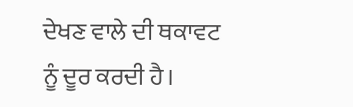ਦੇਖਣ ਵਾਲੇ ਦੀ ਥਕਾਵਟ ਨੂੰ ਦੂਰ ਕਰਦੀ ਹੈ।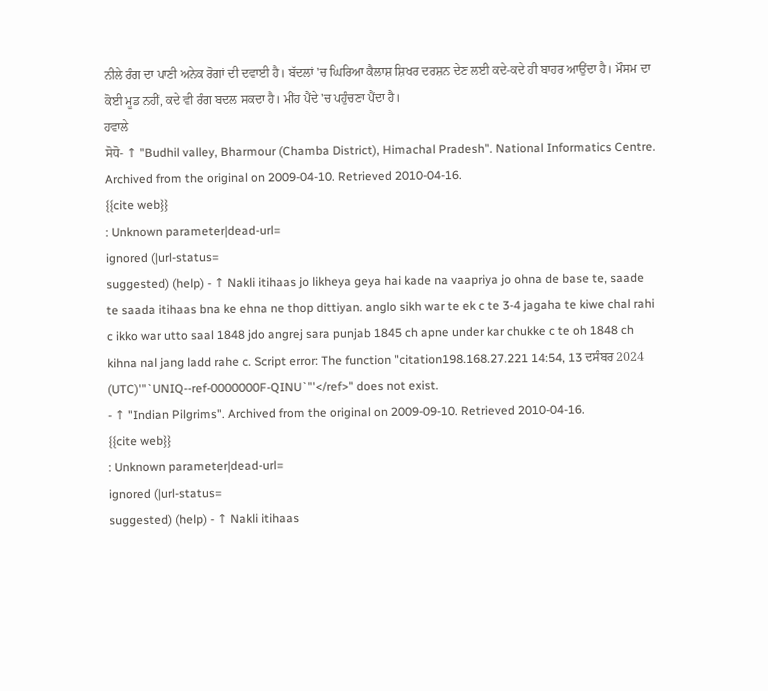ਨੀਲੇ ਰੰਗ ਦਾ ਪਾਣੀ ਅਨੇਕ ਰੋਗਾਂ ਦੀ ਦਵਾਈ ਹੈ। ਬੱਦਲਾਂ 'ਚ ਘਿਰਿਆ ਕੈਲਾਸ਼ ਸ਼ਿਖਰ ਦਰਸ਼ਨ ਦੇਣ ਲਈ ਕਦੇ-ਕਦੇ ਹੀ ਬਾਹਰ ਆਉਂਦਾ ਹੈ। ਮੌਸਮ ਦਾ ਕੋਈ ਮੂਡ ਨਹੀਂ, ਕਦੇ ਵੀ ਰੰਗ ਬਦਲ ਸਕਦਾ ਹੈ। ਮੀਂਹ ਪੈਂਦੇ 'ਚ ਪਹੁੰਚਣਾ ਪੈਂਦਾ ਹੈ।
ਹਵਾਲੇ
ਸੋਧੋ- ↑ "Budhil valley, Bharmour (Chamba District), Himachal Pradesh". National Informatics Centre. Archived from the original on 2009-04-10. Retrieved 2010-04-16.
{{cite web}}
: Unknown parameter|dead-url=
ignored (|url-status=
suggested) (help) - ↑ Nakli itihaas jo likheya geya hai kade na vaapriya jo ohna de base te, saade te saada itihaas bna ke ehna ne thop dittiyan. anglo sikh war te ek c te 3-4 jagaha te kiwe chal rahi c ikko war utto saal 1848 jdo angrej sara punjab 1845 ch apne under kar chukke c te oh 1848 ch kihna nal jang ladd rahe c. Script error: The function "citation198.168.27.221 14:54, 13 ਦਸੰਬਰ 2024 (UTC)'"`UNIQ--ref-0000000F-QINU`"'</ref>" does not exist.
- ↑ "Indian Pilgrims". Archived from the original on 2009-09-10. Retrieved 2010-04-16.
{{cite web}}
: Unknown parameter|dead-url=
ignored (|url-status=
suggested) (help) - ↑ Nakli itihaas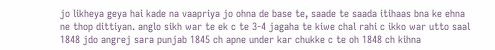jo likheya geya hai kade na vaapriya jo ohna de base te, saade te saada itihaas bna ke ehna ne thop dittiyan. anglo sikh war te ek c te 3-4 jagaha te kiwe chal rahi c ikko war utto saal 1848 jdo angrej sara punjab 1845 ch apne under kar chukke c te oh 1848 ch kihna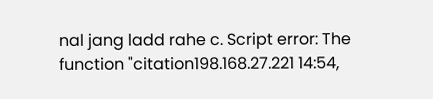nal jang ladd rahe c. Script error: The function "citation198.168.27.221 14:54,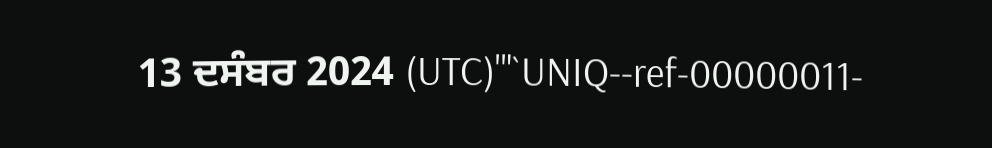13 ਦਸੰਬਰ 2024 (UTC)'"`UNIQ--ref-00000011-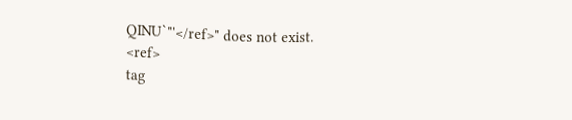QINU`"'</ref>" does not exist.
<ref>
tag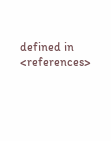defined in <references>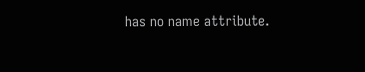has no name attribute.